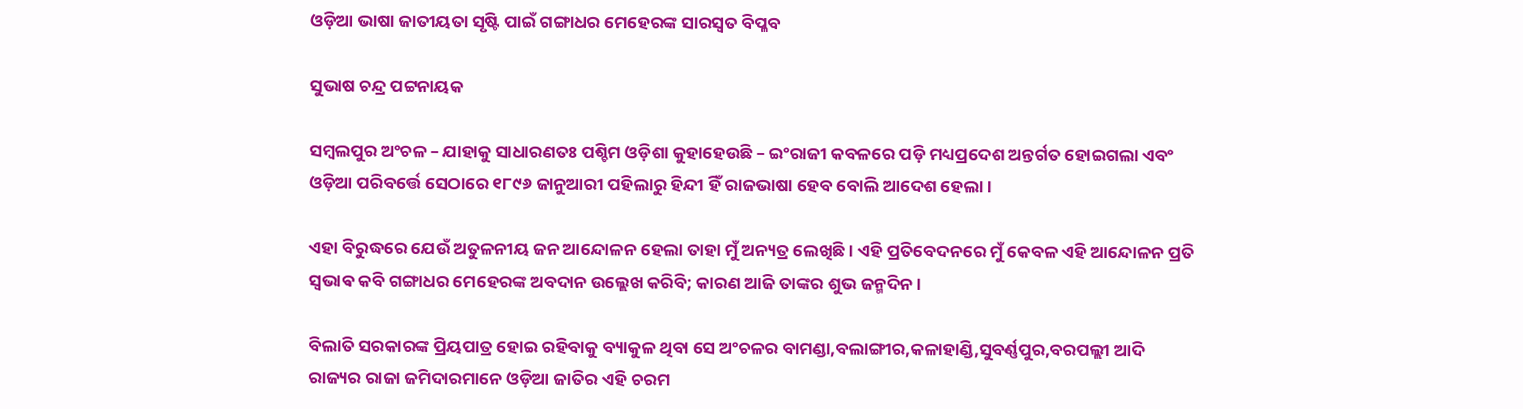ଓଡ଼ିଆ ଭାଷା ଜାତୀୟତା ସୃଷ୍ଟି ପାଇଁ ଗଙ୍ଗାଧର ମେହେରଙ୍କ ସାରସ୍ବତ ବିପ୍ଳବ

ସୁଭାଷ ଚନ୍ଦ୍ର ପଟ୍ଟନାୟକ

ସମ୍ବଲପୁର ଅଂଚଳ – ଯାହାକୁ ସାଧାରଣତଃ ପଶ୍ଚିମ ଓଡ଼ିଶା କୁହାହେଉଛି – ଇଂରାଜୀ କବଳରେ ପଡ଼ି ମଧ୍ୟପ୍ରଦେଶ ଅନ୍ତର୍ଗତ ହୋଇଗଲା ଏବଂ ଓଡ଼ିଆ ପରିବର୍ତ୍ତେ ସେଠାରେ ୧୮୯୬ ଜାନୁଆରୀ ପହିଲାରୁ ହିନ୍ଦୀ ହିଁ ରାଜଭାଷା ହେବ ବୋଲି ଆଦେଶ ହେଲା ।

ଏହା ବିରୁଦ୍ଧରେ ଯେଉଁ ଅତୁଳନୀୟ ଜନ ଆନ୍ଦୋଳନ ହେଲା ତାହା ମୁଁ ଅନ୍ୟତ୍ର ଲେଖିଛି । ଏହି ପ୍ରତିବେଦନରେ ମୁଁ କେବଳ ଏହି ଆନ୍ଦୋଳନ ପ୍ରତି ସ୍ଵଭାଵ କବି ଗଙ୍ଗାଧର ମେହେରଙ୍କ ଅବଦାନ ଉଲ୍ଲେଖ କରିବି; କାରଣ ଆଜି ତାଙ୍କର ଶୁଭ ଜନ୍ମଦିନ ।

ବିଲାତି ସରକାରଙ୍କ ପ୍ରିୟପାତ୍ର ହୋଇ ରହିବାକୁ ବ୍ୟାକୁଳ ଥିବା ସେ ଅଂଚଳର ବାମଣ୍ଡା,ବଲାଙ୍ଗୀର,କଳାହାଣ୍ଡି,ସୁବର୍ଣ୍ଣପୁର,ବରପଲ୍ଲୀ ଆଦି ରାଜ୍ୟର ରାଜା ଜମିଦାରମାନେ ଓଡ଼ିଆ ଜାତିର ଏହି ଚରମ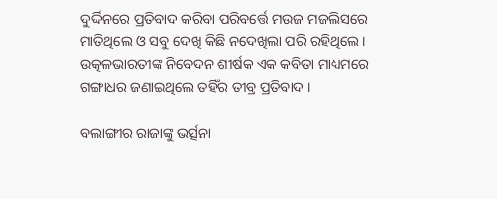ଦୁର୍ଦ୍ଦିନରେ ପ୍ରତିବାଦ କରିବା ପରିବର୍ତ୍ତେ ମଉଜ ମଜଲିସରେ ମାତିଥିଲେ ଓ ସବୁ ଦେଖି କିଛି ନଦେଖିଲା ପରି ରହିଥିଲେ ।
ଉତ୍କଳଭାରତୀଙ୍କ ନିବେଦନ ଶୀର୍ଷକ ଏକ କବିତା ମାଧ୍ୟମରେ ଗଙ୍ଗାଧର ଜଣାଇଥିଲେ ତହିଁର ତୀବ୍ର ପ୍ରତିବାଦ ।

ବଲାଙ୍ଗୀର ରାଜାଙ୍କୁ ଭର୍ତ୍ସନା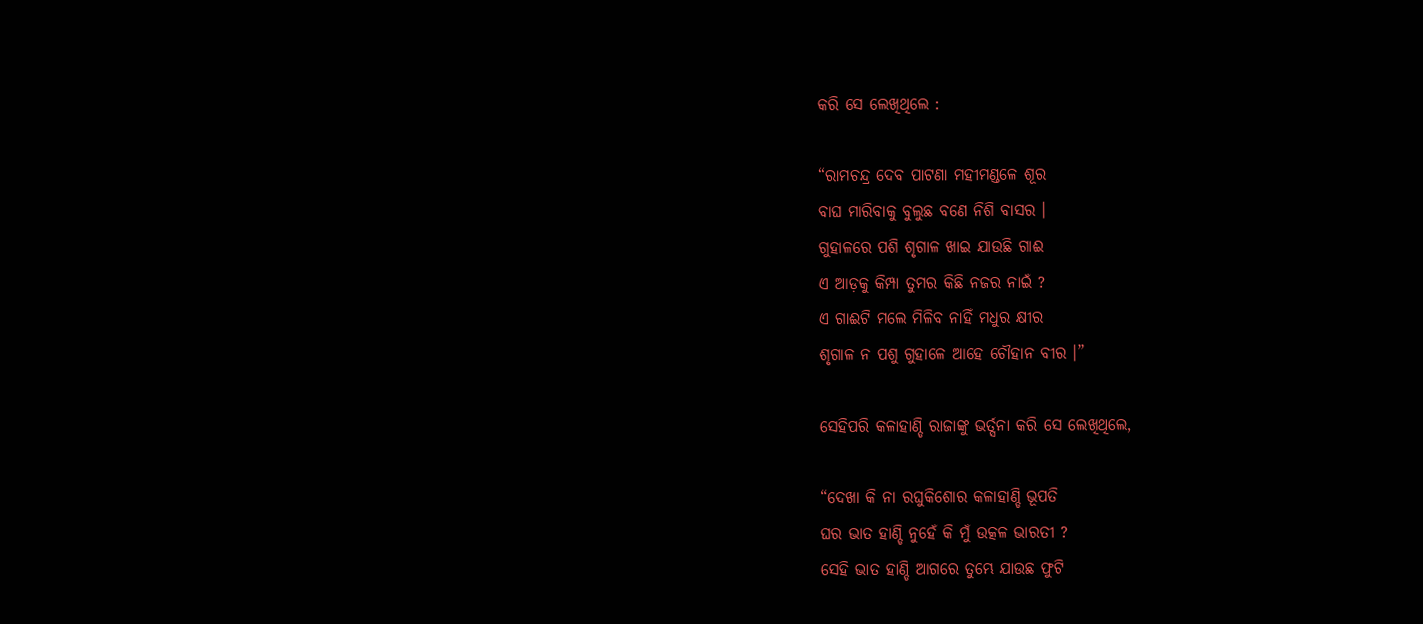କରି ସେ ଲେଖିଥିଲେ :

“ରାମଚନ୍ଦ୍ର ଦେବ ପାଟଣା ମହୀମଣ୍ଡଳେ ଶୂର
ବାଘ ମାରିବାକୁ ବୁଲୁଛ ବଣେ ନିଶି ବାସର ।
ଗୁହାଳରେ ପଶି ଶୃଗାଳ ଖାଇ ଯାଉଛି ଗାଈ
ଏ ଆଡ଼କୁ କିମ୍ପା ତୁମର କିଛି ନଜର ନାଇଁ ?
ଏ ଗାଈଟି ମଲେ ମିଳିବ ନାହିଁ ମଧୁର କ୍ଷୀର
ଶୃଗାଳ ନ ପଶୁ ଗୁହାଳେ ଆହେ ଚୌହାନ ବୀର ।”

ସେହିପରି କଳାହାଣ୍ଡି ରାଜାଙ୍କୁ ଭର୍ତ୍ସନା କରି ସେ ଲେଖିଥିଲେ,

“ଦେଖା କି ନା ରଘୁକିଶୋର କଳାହାଣ୍ଡି ଭୂପତି
ଘର ଭାତ ହାଣ୍ଡି ନୁହେଁ କି ମୁଁ ଉତ୍କଳ ଭାରତୀ ?
ସେହି ଭାତ ହାଣ୍ଡି ଆଗରେ ତୁମ୍ଭେ ଯାଉଛ ଫୁଟି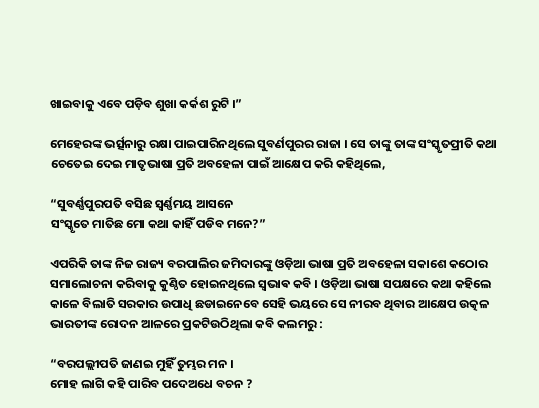ଖାଇବାକୁ ଏବେ ପଡ଼ିବ ଶୁଖା କର୍କଶ ରୁଟି ।”

ମେହେରଙ୍କ ଭର୍ତ୍ସନାରୁ ରକ୍ଷା ପାଇପାରିନଥିଲେ ସୁବର୍ଣପୁରର ରାଜା । ସେ ତାଙ୍କୁ ତାଙ୍କ ସଂସ୍କୃତପ୍ରୀତି କଥା ଚେତେଇ ଦେଇ ମାତୃଭାଷା ପ୍ରତି ଅବହେଳା ପାଇଁ ଆକ୍ଷେପ କରି କହିଥିଲେ,

“ସୁବର୍ଣ୍ଣପୁରପତି ବସିଛ ସ୍ଵର୍ଣ୍ଣମୟ ଆସନେ
ସଂସ୍କୃତେ ମାତିଛ ମୋ କଥା କାହିଁ ପଡିବ ମନେ?”

ଏପରିକି ତାଙ୍କ ନିଜ ରାଜ୍ୟ ବରପାଲିର ଜମିଦାରଙ୍କୁ ଓଡ଼ିଆ ଭାଷା ପ୍ରତି ଅବହେଳା ସକାଶେ କଠୋର ସମାଲୋଚନା କରିବାକୁ କୁଣ୍ଠିତ ହୋଇନଥିଲେ ସ୍ଵଭାଵ କବି । ଓଡ଼ିଆ ଭାଷା ସପକ୍ଷରେ କଥା କହିଲେ କାଳେ ବିଲାତି ସରକାର ଉପାଧି ଛଡାଇନେବେ ସେହି ଭୟରେ ସେ ନୀରବ ଥିବାର ଆକ୍ଷେପ ଉତ୍କଳ ଭାରତୀଙ୍କ ରୋଦନ ଆଳରେ ପ୍ରକଟିଉଠିଥିଲା କବି କଲମରୁ :

“ବରପଲ୍ଲୀପତି ଜାଣଇ ମୁହିଁ ତୁମ୍ଭର ମନ ।
ମୋହ ଲାଗି କହି ପାରିବ ପଦେଅଧେ ବଚନ ?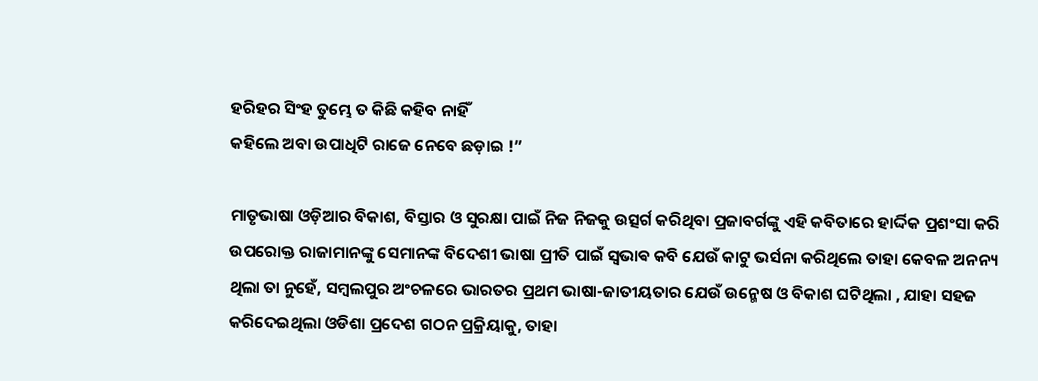ହରିହର ସିଂହ ତୁମ୍ଭେ ତ କିଛି କହିବ ନାହିଁ
କହିଲେ ଅବା ଉପାଧିଟି ରାଜେ ନେବେ ଛଡ଼ାଇ !”

ମାତୃଭାଷା ଓଡ଼ିଆର ବିକାଶ, ବିସ୍ତାର ଓ ସୁରକ୍ଷା ପାଇଁ ନିଜ ନିଜକୁ ଉତ୍ସର୍ଗ କରିଥିବା ପ୍ରଜାବର୍ଗଙ୍କୁ ଏହି କବିତାରେ ହାର୍ଦ୍ଦିକ ପ୍ରଶଂସା କରି ଉପରୋକ୍ତ ରାଜାମାନଙ୍କୁ ସେମାନଙ୍କ ବିଦେଶୀ ଭାଷା ପ୍ରୀତି ପାଇଁ ସ୍ଵଭାଵ କବି ଯେଉଁ କାଟୁ ଭର୍ସନା କରିଥିଲେ ତାହା କେବଳ ଅନନ୍ୟ ଥିଲା ତା ନୁହେଁ, ସମ୍ବଲପୁର ଅଂଚଳରେ ଭାରତର ପ୍ରଥମ ଭାଷା-ଜାତୀୟତାର ଯେଉଁ ଉନ୍ମେଷ ଓ ବିକାଶ ଘଟିଥିଲା , ଯାହା ସହଜ କରିଦେଇଥିଲା ଓଡିଶା ପ୍ରଦେଶ ଗଠନ ପ୍ରକ୍ରିୟାକୁ, ତାହା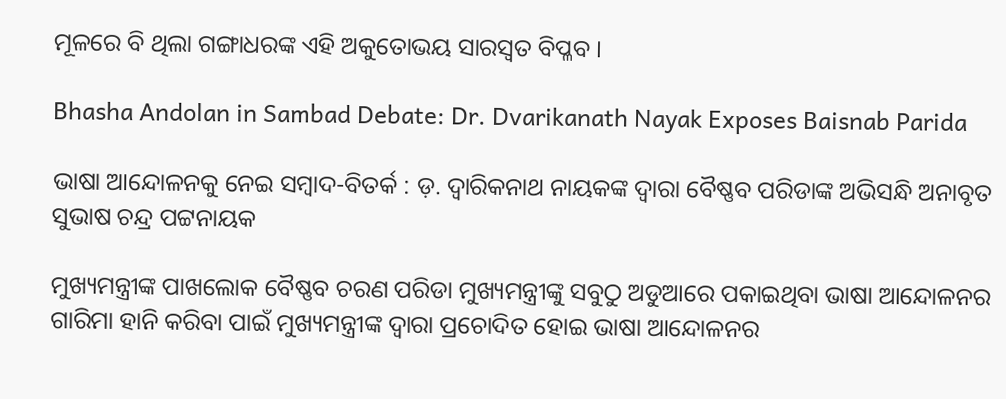ମୂଳରେ ବି ଥିଲା ଗଙ୍ଗାଧରଙ୍କ ଏହି ଅକୁତୋଭୟ ସାରସ୍ବତ ବିପ୍ଳବ ।

Bhasha Andolan in Sambad Debate: Dr. Dvarikanath Nayak Exposes Baisnab Parida

ଭାଷା ଆନ୍ଦୋଳନକୁ ନେଇ ସମ୍ଵାଦ-ବିତର୍କ : ଡ଼. ଦ୍ଵାରିକନାଥ ନାୟକଙ୍କ ଦ୍ଵାରା ବୈଷ୍ଣବ ପରିଡାଙ୍କ ଅଭିସନ୍ଧି ଅନାବୃତ
ସୁଭାଷ ଚନ୍ଦ୍ର ପଟ୍ଟନାୟକ

ମୁଖ୍ୟମନ୍ତ୍ରୀଙ୍କ ପାଖଲୋକ ବୈଷ୍ଣବ ଚରଣ ପରିଡା ମୁଖ୍ୟମନ୍ତ୍ରୀଙ୍କୁ ସବୁଠୁ ଅଡୁଆରେ ପକାଇଥିବା ଭାଷା ଆନ୍ଦୋଳନର ଗାରିମା ହାନି କରିବା ପାଇଁ ମୁଖ୍ୟମନ୍ତ୍ରୀଙ୍କ ଦ୍ଵାରା ପ୍ରଚୋଦିତ ହୋଇ ଭାଷା ଆନ୍ଦୋଳନର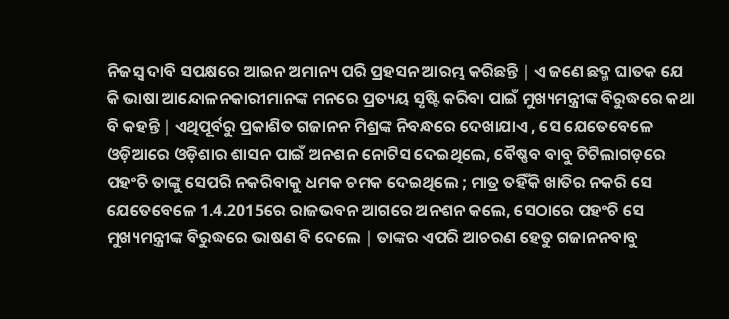ନିଜସ୍ଵ ଦାବି ସପକ୍ଷରେ ଆଇନ ଅମାନ୍ୟ ପରି ପ୍ରହସନ ଆରମ୍ଭ କରିଛନ୍ତି ∣ ଏ ଜଣେ ଛଦ୍ମ ଘାତକ ଯେ କି ଭାଷା ଆନ୍ଦୋଳନକାରୀମାନଙ୍କ ମନରେ ପ୍ରତ୍ୟୟ ସୃଷ୍ଟି କରିବା ପାଇଁ ମୁଖ୍ୟମନ୍ତ୍ରୀଙ୍କ ବିରୁଦ୍ଧରେ କଥା ବି କହନ୍ତି ∣ ଏଥିପୂର୍ବରୁ ପ୍ରକାଶିତ ଗଜାନନ ମିଶ୍ରଙ୍କ ନିବନ୍ଧରେ ଦେଖାଯାଏ , ସେ ଯେତେବେଳେ ଓଡ଼ିଆରେ ଓଡ଼ିଶାର ଶାସନ ପାଇଁ ଅନଶନ ନୋଟିସ ଦେଇଥିଲେ, ବୈଷ୍ଣବ ବାବୁ ଟିଟିଲାଗଡ଼ରେ ପହଂଚି ତାଙ୍କୁ ସେପରି ନକରିବାକୁ ଧମକ ଚମକ ଦେଇଥିଲେ ; ମାତ୍ର ତହିଁକି ଖାତିର ନକରି ସେ ଯେତେବେଳେ 1.4.2015ରେ ରାଜଭବନ ଆଗରେ ଅନଶନ କଲେ, ସେଠାରେ ପହଂଚି ସେ ମୁଖ୍ୟମନ୍ତ୍ରୀଙ୍କ ବିରୁଦ୍ଧରେ ଭାଷଣ ବି ଦେଲେ ∣ ତାଙ୍କର ଏପରି ଆଚରଣ ହେତୁ ଗଜାନନବାବୁ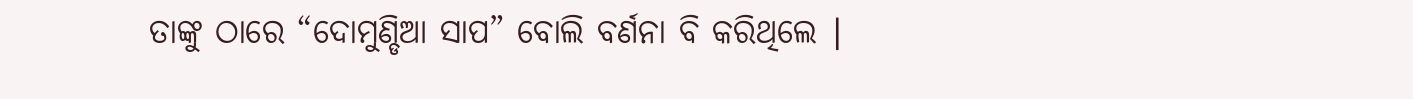ତାଙ୍କୁ ଠାରେ “ଦୋମୁଣ୍ଡିଆ ସାପ” ବୋଲି ବର୍ଣନା ବି କରିଥିଲେ ∣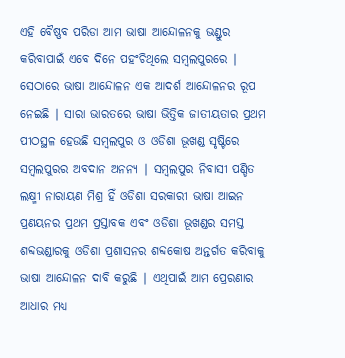ଏହି ବୈଷ୍ଣବ ପରିଡା ଆମ ଭାଷା ଆନ୍ଦୋଳନକୁ ଭଣ୍ଡୁର କରିବାପାଇଁ ଏବେ ଦିନେ ପହଂଚିଥିଲେ ସମ୍ବଲପୁରରେ ∣ ସେଠାରେ ଭାଷା ଆନ୍ଦୋଳନ ଏକ ଆଦର୍ଶ ଆନ୍ଦୋଳନର ରୂପ ନେଇଛି ∣ ସାରା ଭାରତରେ ଭାଷା ଭିତ୍ତିକ ଜାତୀୟତାର ପ୍ରଥମ ପୀଠସ୍ଥଳ ହେଉଛି ସମ୍ବଲପୁର ଓ ଓଡିଶା ଭୂଖଣ୍ଡ ସୃଷ୍ଟିରେ ସମ୍ବଲପୁରର ଅବଦାନ ଅନନ୍ୟ ∣ ସମ୍ବଲପୁର ନିବାସୀ ପଣ୍ଡିତ ଲକ୍ଷ୍ମୀ ନାରାୟଣ ମିଶ୍ର ହିଁ ଓଡିଶା ସରକାରୀ ଭାଷା ଆଇନ ପ୍ରଣୟନର ପ୍ରଥମ ପ୍ରସ୍ତାବକ ଏବଂ ଓଡିଶା ଭୂଖଣ୍ଡର ସମସ୍ତ ଶବ୍ଦଭଣ୍ଡାରକୁ ଓଡିଶା ପ୍ରଶାସନର ଶବ୍ଦକୋଷ ଅନ୍ତର୍ଗତ କରିବାକୁ ଭାଷା ଆନ୍ଦୋଳନ ଦାବି କରୁଛି ∣ ଏଥିପାଇଁ ଆମ ପ୍ରେରଣାର ଆଧାର ମଧ୍ୟ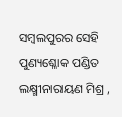ସମ୍ବଲପୁରର ସେହି ପୁଣ୍ୟଶ୍ଳୋକ ପଣ୍ଡିତ ଲକ୍ଷ୍ମୀନାରାୟଣ ମିଶ୍ର ,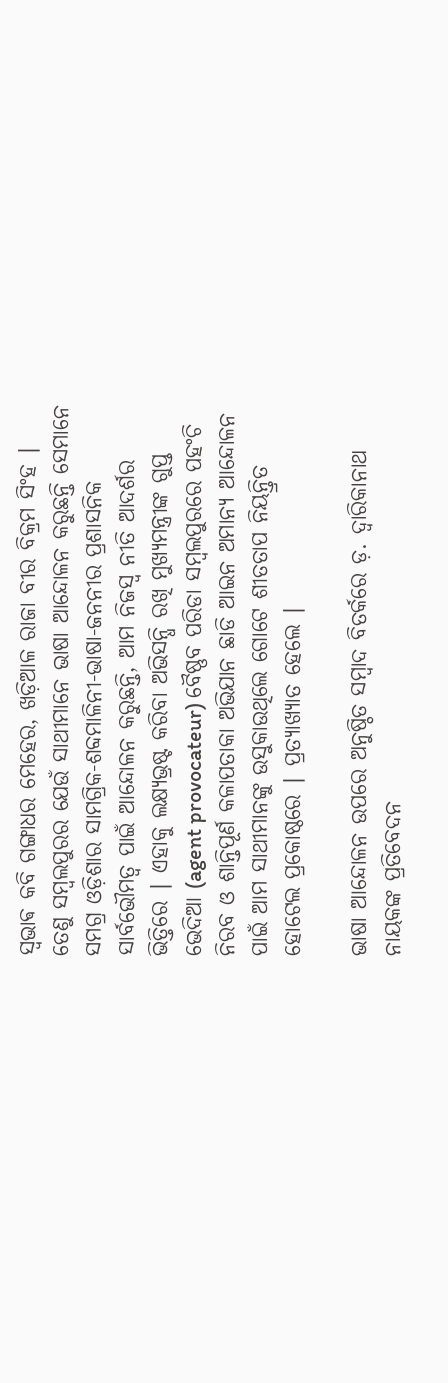ସ୍ଵଭାଵ କବି ଗଙ୍ଗାଧର ମେହେର, ଖଡ଼ିଆଳ ରାଜା ବୀର ବିକ୍ରମ ସିଂହ ∣ ତେଣୁ ସମ୍ବଲପୁରର ଯେଉଁ ସାଥୀମାନେ ଭାଷା ଆନ୍ଦୋଳନ କରୁଛନ୍ତି ସେମାନେ ସମଗ୍ର ଓଡ଼ିଶାର ସାମଗ୍ରିକ-ଶବ୍ଦମାଳିନୀ-ଭାଷା-ଜନନୀର ପ୍ରଶାସନିକ ସାର୍ବଭୌମତ୍ୱ ପାଇଁ ଆନ୍ଦୋଳନ କରୁଛନ୍ତି, ଆମ ନିଜସ୍ଵ ନୀତି ଆଦର୍ଶର ଭିତ୍ତିରେ ∣ ଏହାକୁ ଲକ୍ଷ୍ୟଭ୍ରଷ୍ଟ କରିବା ଅଭିସନ୍ଧି ରଖି ମୁଖ୍ୟମନ୍ତ୍ରୀଙ୍କ ଗୁପ୍ତ ଭେଦିଆ (agent provocateur) ବୈଷ୍ଣବ ପରିଡା ସମ୍ବଲପୁରରେ ପହଂଚି ନିରବ ଓ ଶାନ୍ତିପୂର୍ଣ କଳାପତାକା ଅଭିଯାନ ଛାଡି ଆଇନ ଅମାନ୍ୟ ଆନ୍ଦୋଳନ ପାଇଁ ଆମ ସାଥୀମାନଙ୍କୁ ଉସୁକାଉଥିଲେ ଗୋଟେ ଶୀତତାପ ନିୟନ୍ତ୍ରିତ ହୋଟେଲ ପ୍ରକୋଷ୍ଠରେ ∣ ପ୍ରତ୍ୟାଖ୍ୟାତ ହେଲେ ∣

ଭାଷା ଆନ୍ଦୋଳନ ଉପରେ ଅନୁଷ୍ଠିତ ସମ୍ବାଦ ବିତର୍କରେ ଡ଼. ଦ୍ଵାରିକାନାଥ ନାୟକଙ୍କ ପ୍ରତିବେଦନ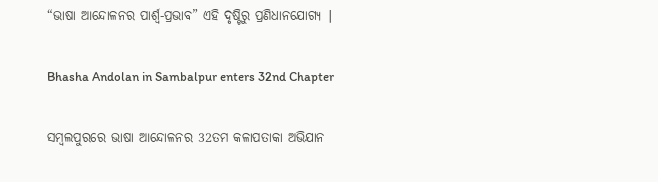“ଭାଷା ଆନ୍ଦୋଳନର ପାର୍ଶ୍ବ-ପ୍ରଭାବ” ଏହି ଦୃଷ୍ଟିରୁ ପ୍ରଣିଧାନଯୋଗ୍ୟ ∣

Bhasha Andolan in Sambalpur enters 32nd Chapter

ସମ୍ବଲପୁରରେ ଭାଷା ଆନ୍ଦୋଳନର 32ତମ କଳାପତାକା ଅଭିଯାନ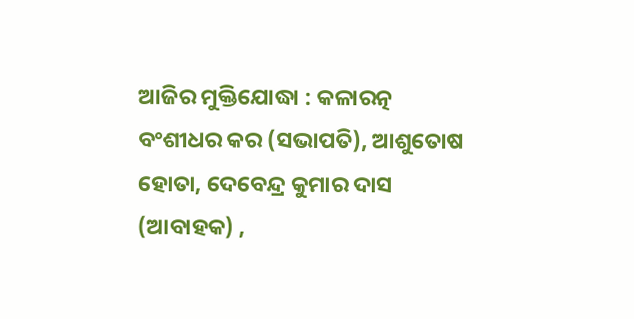ଆଜିର ମୁକ୍ତିଯୋଦ୍ଧା : କଳାରତ୍ନ ବଂଶୀଧର କର (ସଭାପତି), ଆଶୁତୋଷ ହୋତା, ଦେବେନ୍ଦ୍ର କୁମାର ଦାସ (ଆବାହକ) ,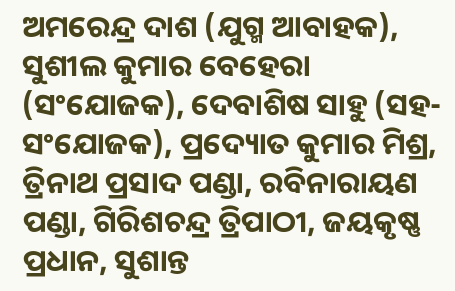ଅମରେନ୍ଦ୍ର ଦାଶ (ଯୁଗ୍ମ ଆବାହକ), ସୁଶୀଲ କୁମାର ବେହେରା (ସଂଯୋଜକ), ଦେବାଶିଷ ସାହୁ (ସହ-ସଂଯୋଜକ), ପ୍ରଦ୍ୟୋତ କୁମାର ମିଶ୍ର, ତ୍ରିନାଥ ପ୍ରସାଦ ପଣ୍ଡା, ରବିନାରାୟଣ ପଣ୍ଡା, ଗିରିଶଚନ୍ଦ୍ର ତ୍ରିପାଠୀ, ଜୟକୃଷ୍ଣ ପ୍ରଧାନ, ସୁଶାନ୍ତ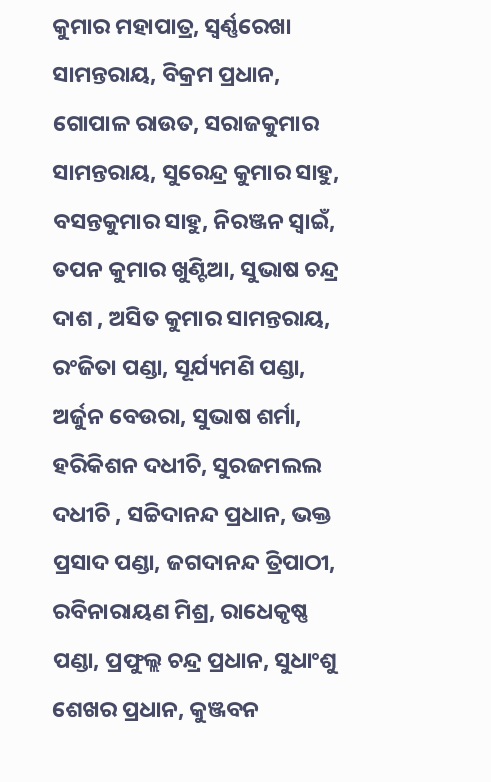କୁମାର ମହାପାତ୍ର, ସ୍ବର୍ଣ୍ଣରେଖା ସାମନ୍ତରାୟ, ବିକ୍ରମ ପ୍ରଧାନ, ଗୋପାଳ ରାଉତ, ସରାଜକୁମାର ସାମନ୍ତରାୟ, ସୁରେନ୍ଦ୍ର କୁମାର ସାହୁ, ବସନ୍ତକୁମାର ସାହୁ, ନିରଞ୍ଜନ ସ୍ବାଇଁ, ତପନ କୁମାର ଖୁଣ୍ଟିଆ, ସୁଭାଷ ଚନ୍ଦ୍ର ଦାଶ , ଅସିତ କୁମାର ସାମନ୍ତରାୟ, ରଂଜିତା ପଣ୍ଡା, ସୂର୍ଯ୍ୟମଣି ପଣ୍ଡା, ଅର୍ଜୁନ ବେଉରା, ସୁଭାଷ ଶର୍ମା, ହରିକିଶନ ଦଧୀଚି, ସୁରଜମଲଲ ଦଧୀଚି , ସଚ୍ଚିଦାନନ୍ଦ ପ୍ରଧାନ, ଭକ୍ତ ପ୍ରସାଦ ପଣ୍ଡା, ଜଗଦାନନ୍ଦ ତ୍ରିପାଠୀ, ରବିନାରାୟଣ ମିଶ୍ର, ରାଧେକୃଷ୍ଣ ପଣ୍ଡା, ପ୍ରଫୁଲ୍ଲ ଚନ୍ଦ୍ର ପ୍ରଧାନ, ସୁଧାଂଶୁ ଶେଖର ପ୍ରଧାନ, କୁଞ୍ଜବନ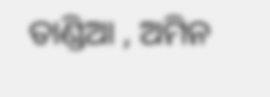ତାଣ୍ଡିଆ , ଅମିନ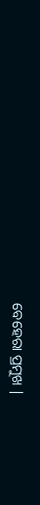ବେହେରା ପ୍ରମୁଖ ∣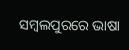ସମ୍ବଲପୁରରେ ଭାଷା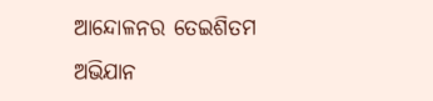ଆନ୍ଦୋଳନର ତେଇଶିତମ ଅଭିଯାନ